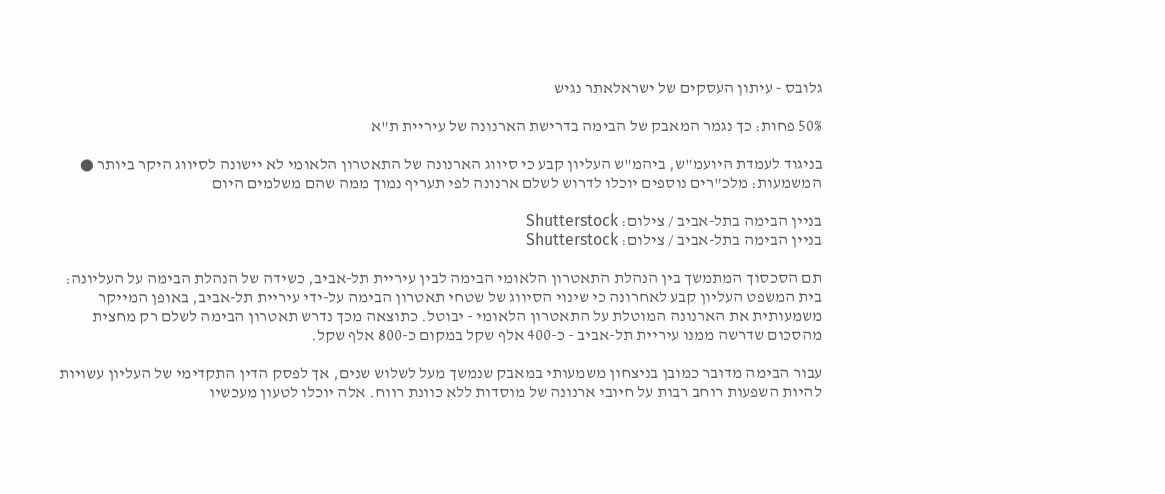גלובס - עיתון העסקים של ישראלאתר נגיש

50% פחות: כך נגמר המאבק של הבימה בדרישת הארנונה של עיריית ת"א

בניגוד לעמדת היועמ"ש, ביהמ"ש העליון קבע כי סיווג הארנונה של התאטרון הלאומי לא יישונה לסיווג היקר ביותר ● המשמעות: מלכ"רים נוספים יוכלו לדרוש לשלם ארנונה לפי תעריף נמוך ממה שהם משלמים היום

בניין הבימה בתל-אביב / צילום: Shutterstock
בניין הבימה בתל-אביב / צילום: Shutterstock

תם הסכסוך המתמשך בין הנהלת התאטרון הלאומי הבימה לבין עיריית תל-אביב, כשידה של הנהלת הבימה על העליונה: בית המשפט העליון קבע לאחרונה כי שינוי הסיווג של שטחי תאטרון הבימה על-ידי עיריית תל-אביב, באופן המייקר משמעותית את הארנונה המוטלת על התאטרון הלאומי - יבוטל. כתוצאה מכך נדרש תאטרון הבימה לשלם רק מחצית מהסכום שדרשה ממנו עיריית תל-אביב - כ-400 אלף שקל במקום כ-800 אלף שקל.

עבור הבימה מדובר כמובן בניצחון משמעותי במאבק שנמשך מעל לשלוש שנים, אך לפסק הדין התקדימי של העליון עשויות להיות השפעות רוחב רבות על חיובי ארנונה של מוסדות ללא כוונת רווח. אלה יוכלו לטעון מעכשיו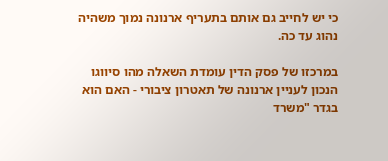כי יש לחייב גם אותם בתעריף ארנונה נמוך משהיה נהוג עד כה.

במרכזו של פסק הדין עומדת השאלה מהו סיווגו הנכון לעניין ארנונה של תאטרון ציבורי - האם הוא בגדר "משרד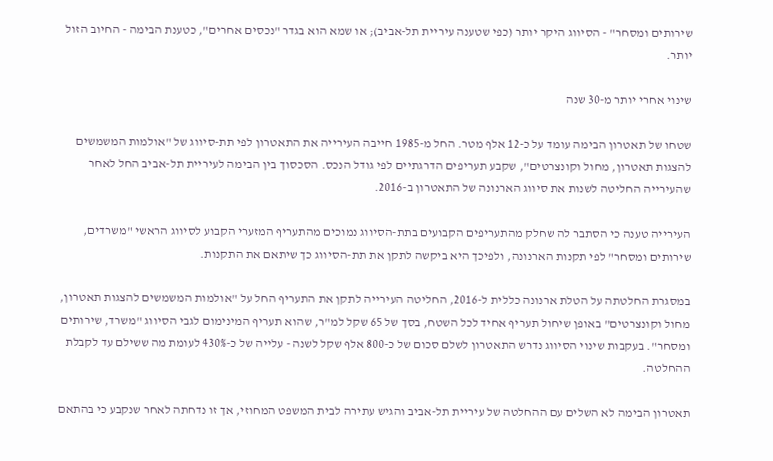שירותים ומסחר" - הסיווג היקר יותר (כפי שטענה עיריית תל-אביב); או שמא הוא בגדר "נכסים אחרים", כטענת הבימה - החיוב הזול יותר.

שינוי אחרי יותר מ-30 שנה

שטחו של תאטרון הבימה עומד על כ-12 אלף מטר. החל מ-1985 חייבה העירייה את התאטרון לפי תת-סיווג של "אולמות המשמשים להצגות תאטרון, מחול וקונצרטים", שקבע תעריפים הדרגתיים לפי גודל הנכס. הסכסוך בין הבימה לעיריית תל-אביב החל לאחר שהעירייה החליטה לשנות את סיווג הארנונה של התאטרון ב-2016.

העירייה טענה כי הסתבר לה שחלק מהתעריפים הקבועים בתת-הסיווג נמוכים מהתעריף המזערי הקבוע לסיווג הראשי "משרדים, שירותים ומסחר" לפי תקנות הארנונה, ולפיכך היא ביקשה לתקן את תת-הסיווג כך שיתאם את התקנות.

במסגרת החלטתה על הטלת ארנונה כללית ל-2016, החליטה העירייה לתקן את התעריף החל על "אולמות המשמשים להצגות תאטרון, מחול וקונצרטים" באופן שיחול תעריף אחיד לכל השטח, בסך של 65 שקל למ"ר, שהוא תעריף המינימום לגבי הסיווג "משרד, שירותים ומסחר". בעקבות שינוי הסיווג נדרש התאטרון לשלם סכום של כ-800 אלף שקל לשנה - עלייה של כ-430% לעומת מה ששילם עד לקבלת ההחלטה.

תאטרון הבימה לא השלים עם ההחלטה של עיריית תל-אביב והגיש עתירה לבית המשפט המחוזי, אך זו נדחתה לאחר שנקבע כי בהתאם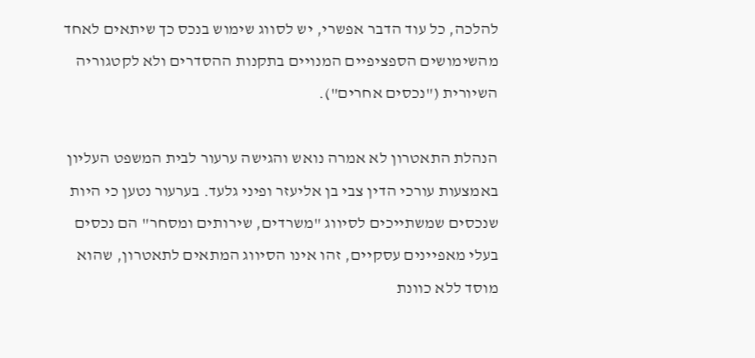להלכה, כל עוד הדבר אפשרי, יש לסווג שימוש בנכס כך שיתאים לאחד מהשימושים הספציפיים המנויים בתקנות ההסדרים ולא לקטגוריה השיורית ("נכסים אחרים").

הנהלת התאטרון לא אמרה נואש והגישה ערעור לבית המשפט העליון באמצעות עורכי הדין צבי בן אליעזר ופיני גלעד. בערעור נטען כי היות שנכסים שמשתייכים לסיווג "משרדים, שירותים ומסחר" הם נכסים בעלי מאפיינים עסקיים, זהו אינו הסיווג המתאים לתאטרון, שהוא מוסד ללא כוונת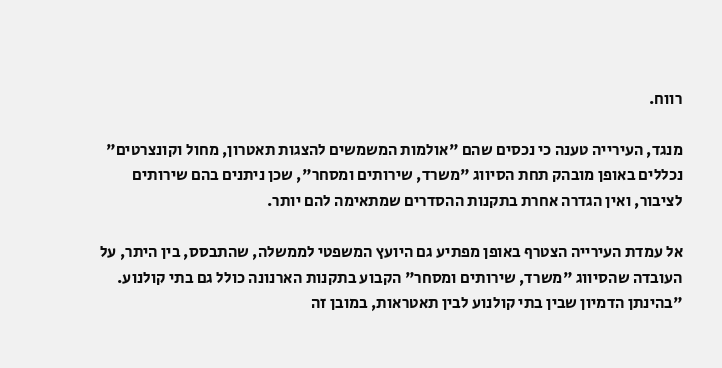רווח.

מנגד, העירייה טענה כי נכסים שהם "אולמות המשמשים להצגות תאטרון, מחול וקונצרטים" נכללים באופן מובהק תחת הסיווג "משרד, שירותים ומסחר", שכן ניתנים בהם שירותים לציבור, ואין הגדרה אחרת בתקנות ההסדרים שמתאימה להם יותר.

אל עמדת העירייה הצטרף באופן מפתיע גם היועץ המשפטי לממשלה, שהתבסס, בין היתר, על העובדה שהסיווג "משרד, שירותים ומסחר" הקבוע בתקנות הארנונה כולל גם בתי קולנוע. "בהינתן הדמיון שבין בתי קולנוע לבין תאטראות, במובן זה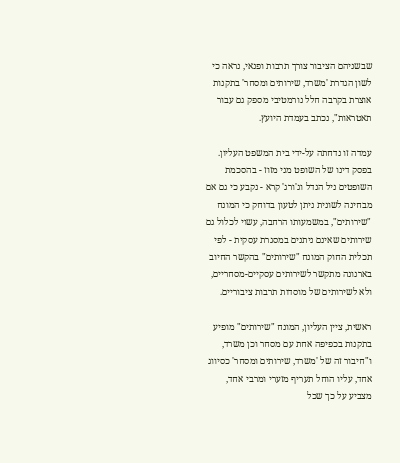שבשניהם הציבור צורך תרבות ופנאי, נראה כי לשון הגדרת 'משרד, שירותים ומסחר' בתקנות אוצרת בקרבה חלל נורמטיבי מספק גם עבור תאטראות", נכתב בעמדת היועץ.

עמדה זו נדחתה על-ידי בית המשפט העליון. בפסק דינו של השופט מני מזוז - בהסכמת השופטים ניל הנדל וג'ורג' קרא - נקבע כי גם אם מבחינה לשונית ניתן לטעון בדוחק כי המונח "שירותים", במשמעותו הרחבה, עשוי לכלול גם שירותים שאינם ניתנים במסגרת עסקית - לפי תכלית החוק המונח "שירותים" בהקשר החיוב בארנונה מתקשר לשירותים עסקיים-מסחריים, ולא לשירותים של מוסדות תרבות ציבוריים.

ראשית, ציין העליון, המונח "שירותים" מופיע בתקנות בכפיפה אחת עם מסחר וכן משרד, ו"חיבור זה של 'משרד, שירותים ומסחר' כסיווג אחד, עליו הוחל תעריף מזערי ומרבי אחד, מצביע על כך שכל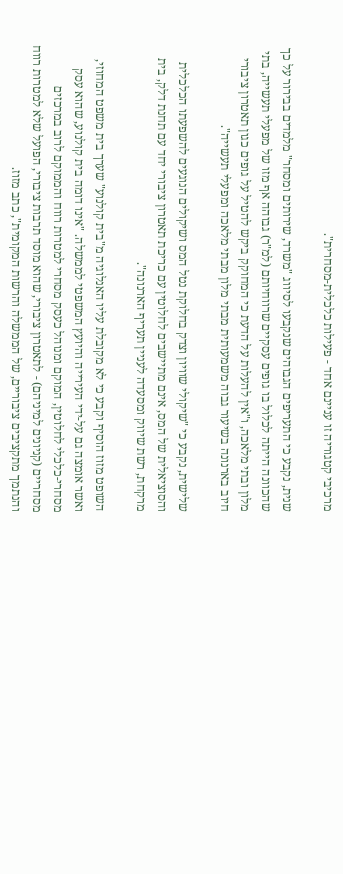מרכיבי קטגוריה זו עניינם אחד - פעילות כלכלית-מסחרית".

שנית, נקבע כי התעריפים הגבוהים שנקבעו לסיווג "משרד, שירותים ומסחר" מלמדים בבירור על כך שהכוונה הייתה לכלול בו גופים עסקיים שרווחיותם (למ"ר) גבוהה אף מזו של מפעלי תעשייה, בתי מלון ובתי מלאכה, ו"אין להעלות על הדעת כי המחוקק ביקש להטיל על גופים כגון תאטרון ציבורי חיוב בארנונה בשיעור גבוה משמעותית מבתי מלון מבתי מלאכה ומפעלי תעשייה".

שלישית, נקבע כי "שיקולי שוויון וצדק בחלוקת נטל המס ושיקולים הנוגעים להשפעתו הכלכלית והסוציאלית של המס, אינם מתיישבים לחלוטין עם כריכת תאטרון ציבורי יחד עם תחנת דלק, בית מרקחת, רשת שיווק ומסעדה לעניין תעריף הארנונה".

השופט מזוז הוסיף וקבע כי לא מקובלת עליו האנלוגיה מ"בית קולנוע" שערך בית משפט המחוזי, ואשר אומצה גם על-ידי העירייה והיועץ המשפטי לממשלה. "אינו דומה בית קולנוע, שהוא עסק מסחרי-כלכלי לחלוטין, המוקם ומנוהל כעסק מסחרי למטרות רווח והממוקם לרוב במרכזים מסחריים (קניונים למיניהם) - לתאטרון ציבורי, שהוא מוסד תרבות ציבורי, הפועל שלא למטרות רווח והנתמך מתקציבים ציבוריים, של הממשלה והרשות המקומית", כתב מזוז.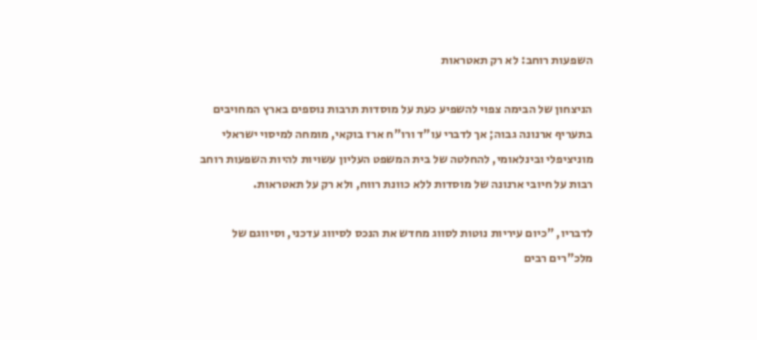השפעות רוחב: לא רק תאטראות

הניצחון של הבימה צפוי להשפיע כעת על מוסדות תרבות נוספים בארץ המחויבים בתעריף ארנונה גבוה; אך לדברי עו"ד ורו"ח ארז בוקאי, מומחה למיסוי ישראלי מוניציפלי ובינלאומי, להחלטה של בית המשפט העליון עשויות להיות השפעות רוחב רבות על חיובי ארנונה של מוסדות ללא כוונת רווח, ולא רק על תאטראות.

לדבריו, "כיום עיריות נוטות לסווג מחדש את הנכס לסיווג עדכני, וסיווגם של מלכ"רים רבים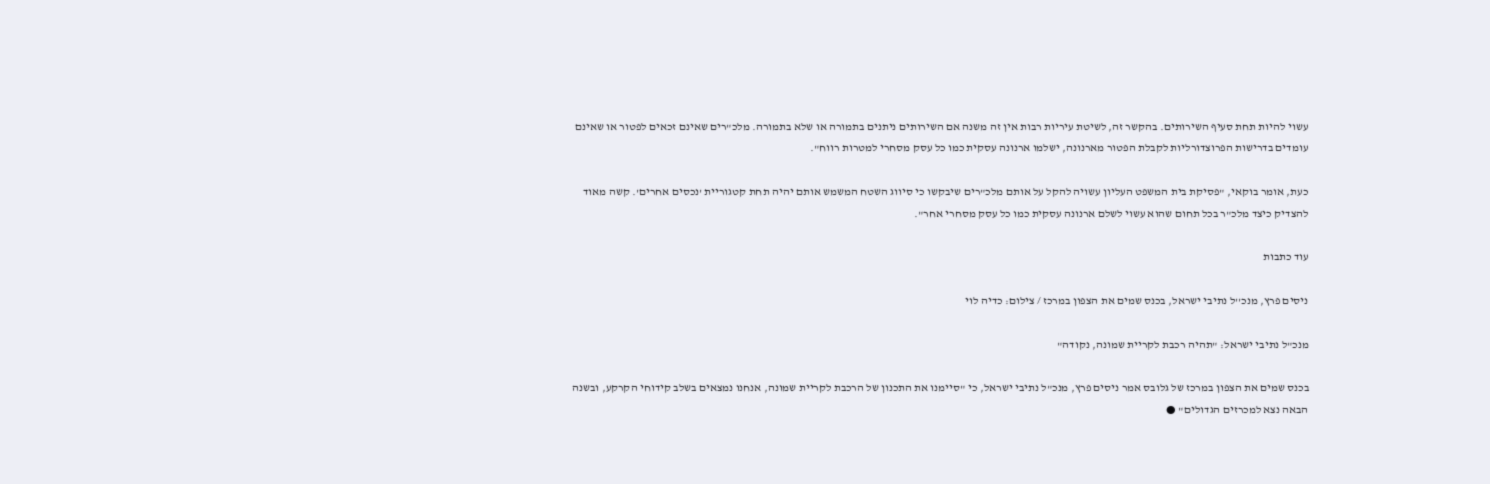עשוי להיות תחת סעיף השירותים. בהקשר זה, לשיטת עיריות רבות אין זה משנה אם השירותים ניתנים בתמורה או שלא בתמורה. מלכ"רים שאינם זכאים לפטור או שאינם עומדים בדרישות הפרוצדורליות לקבלת הפטור מארנונה, ישלמו ארנונה עסקית כמו כל עסק מסחרי למטרות רווח".

כעת, אומר בוקאי, "פסיקת בית המשפט העליון עשויה להקל על אותם מלכ"רים שיבקשו כי סיווג השטח המשמש אותם יהיה תחת קטגוריית 'נכסים אחרים'. קשה מאוד להצדיק כיצד מלכ"ר בכל תחום שהוא עשוי לשלם ארנונה עסקית כמו כל עסק מסחרי אחר".

עוד כתבות

ניסים פרץ, מנכ''ל נתיבי ישראל, בכנס שמים את הצפון במרכז / צילום: כדיה לוי

מנכ"ל נתיבי ישראל: "תהיה רכבת לקריית שמונה, נקודה"

בכנס שמים את הצפון במרכז של גלובס אמר ניסים פרץ, מנכ"ל נתיבי ישראל, כי "סיימנו את התכנון של הרכבת לקריית שמונה, אנחנו נמצאים בשלב קידוחי הקרקע, ובשנה הבאה נצא למכרזים הגדולים" ●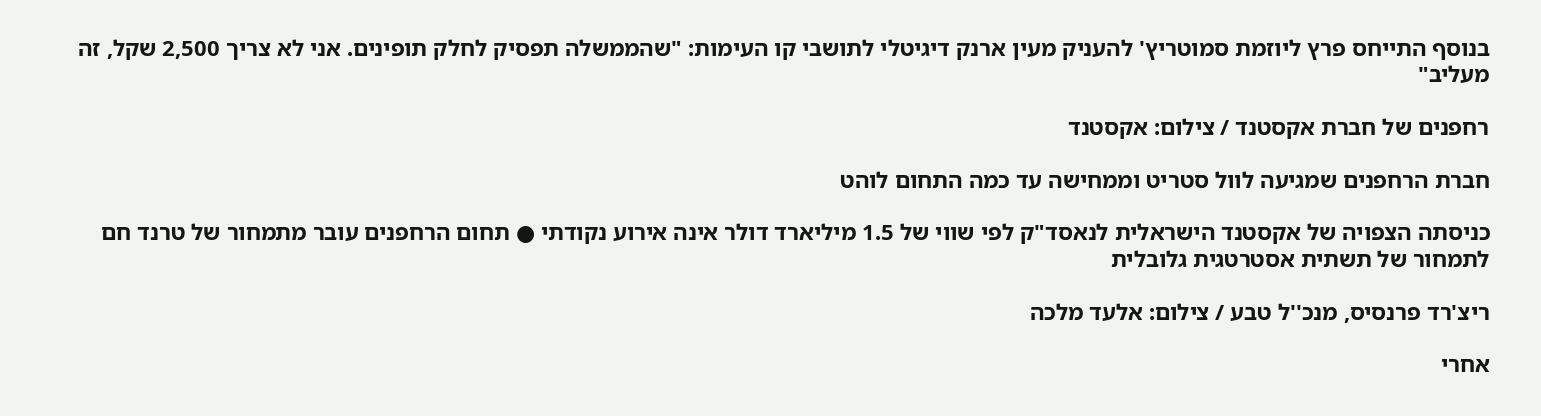בנוסף התייחס פרץ ליוזמת סמוטריץ' להעניק מעין ארנק דיגיטלי לתושבי קו העימות: "שהממשלה תפסיק לחלק תופינים. אני לא צריך 2,500 שקל, זה מעליב"

רחפנים של חברת אקסטנד / צילום: אקסטנד

חברת הרחפנים שמגיעה לוול סטריט וממחישה עד כמה התחום לוהט

כניסתה הצפויה של אקסטנד הישראלית לנאסד"ק לפי שווי של 1.5 מיליארד דולר אינה אירוע נקודתי ● תחום הרחפנים עובר מתמחור של טרנד חם לתמחור של תשתית אסטרטגית גלובלית

ריצ'רד פרנסיס, מנכ''ל טבע / צילום: אלעד מלכה

אחרי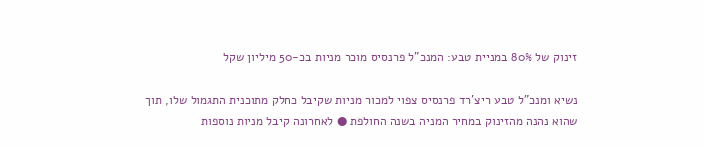זינוק של 80% במניית טבע: המנכ"ל פרנסיס מוכר מניות בכ-50 מיליון שקל

נשיא ומנכ"ל טבע ריצ'רד פרנסיס צפוי למכור מניות שקיבל כחלק מתוכנית התגמול שלו, תוך שהוא נהנה מהזינוק במחיר המניה בשנה החולפת ● לאחרונה קיבל מניות נוספות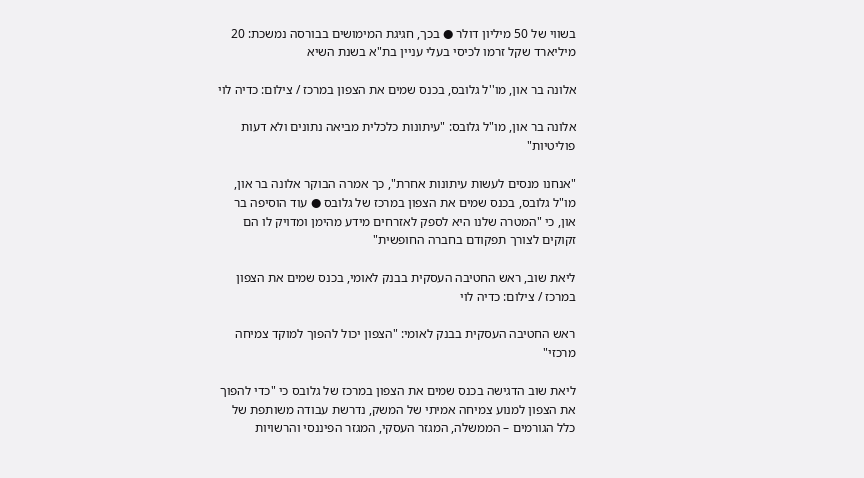בשווי של 50 מיליון דולר ● בכך, חגיגת המימושים בבורסה נמשכת: 20 מיליארד שקל זרמו לכיסי בעלי עניין בת"א בשנת השיא

אלונה בר און, מו''ל גלובס, בכנס שמים את הצפון במרכז / צילום: כדיה לוי

אלונה בר און, מו"ל גלובס: "עיתונות כלכלית מביאה נתונים ולא דעות פוליטיות"

"אנחנו מנסים לעשות עיתונות אחרת", כך אמרה הבוקר אלונה בר און, מו"ל גלובס, בכנס שמים את הצפון במרכז של גלובס ● עוד הוסיפה בר און, כי "המטרה שלנו היא לספק לאזרחים מידע מהימן ומדויק לו הם זקוקים לצורך תפקודם בחברה החופשית"

ליאת שוב, ראש החטיבה העסקית בבנק לאומי, בכנס שמים את הצפון במרכז / צילום: כדיה לוי

ראש החטיבה העסקית בבנק לאומי: "הצפון יכול להפוך למוקד צמיחה מרכזי"

ליאת שוב הדגישה בכנס שמים את הצפון במרכז של גלובס כי "כדי להפוך את הצפון למנוע צמיחה אמיתי של המשק, נדרשת עבודה משותפת של כלל הגורמים – הממשלה, המגזר העסקי, המגזר הפיננסי והרשויות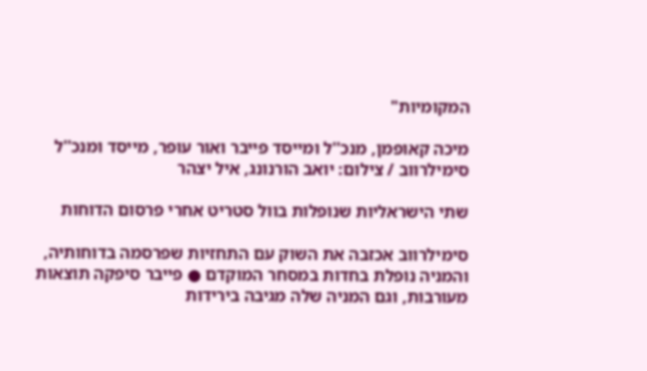המקומיות"

מיכה קאופמן, מנכ''ל ומייסד פייבר ואור עופר, מייסד ומנכ''ל סימילרווב / צילום: יואב הורנונג, איל יצהר

שתי הישראליות שנופלות בוול סטריט אחרי פרסום הדוחות

סימילרווב אכזבה את השוק עם התחזיות שפרסמה בדוחותיה, והמניה נופלת בחדות במסחר המוקדם ● פייבר סיפקה תוצאות מעורבות, וגם המניה שלה מגיבה בירידות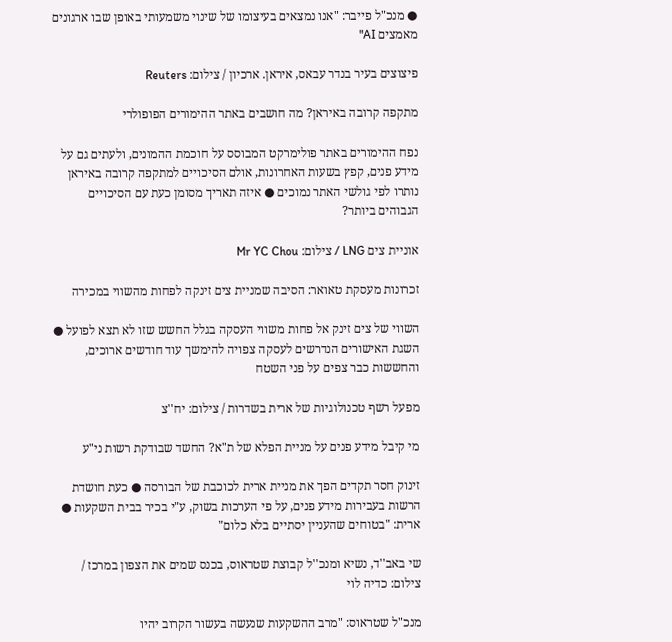● מנכ"ל פייבר: "אנו נמצאים בעיצומו של שינוי משמעותי באופן שבו ארגונים מאמצים AI"

פיצוצים בעיר בנדר עבאס, איראן. ארכיון / צילום: Reuters

מתקפה קרובה באיראן? מה חושבים באתר ההימורים הפופולרי

נפח ההימורים באתר פולימרקט המבוסס על חוכמת ההמונים, ולעתים גם על מידע פנים, קפץ בשעות האחרונות, אולם הסיכויים למתקפה קרובה באיראן נותרו לפי גולשי האתר נמוכים ● איזה תאריך מסומן כעת עם הסיכויים הגבוהים ביותר?

אוניית צים LNG / צילום: Mr YC Chou

זכרונות מעסקת טאואר: הסיבה שמניית צים זינקה לפחות מהשווי במכירה

השווי של צים זינק אל פחות משווי העסקה בגלל החשש שזו לא תצא לפועל ● השגת האישורים הנדרשים לעסקה צפויה להימשך עוד חודשים ארוכים, והחששות כבר צפים על פני השטח

מפעל רשף טכנולוגיות של ארית בשדרות / צילום: יח''צ

מי קיבל מידע פנים על מניית הפלא של ת"א? החשד שבודקת רשות ני"ע

זינוק חסר תקדים הפך את מניית ארית לכוכבת של הבורסה ● כעת חושדת הרשות בעבירות מידע פנים, על פי הערכות בשוק, ע"י בכיר בבית השקעות ● ארית: "בטוחים שהעניין יסתיים בלא כלום"

שי באב''ד, נשיא ומנכ''ל קבוצת שטראוס, בכנס שמים את הצפון במרכז / צילום: כדיה לוי

מנכ"ל שטראוס: "מרב ההשקעות שנעשה בעשור הקרוב יהיו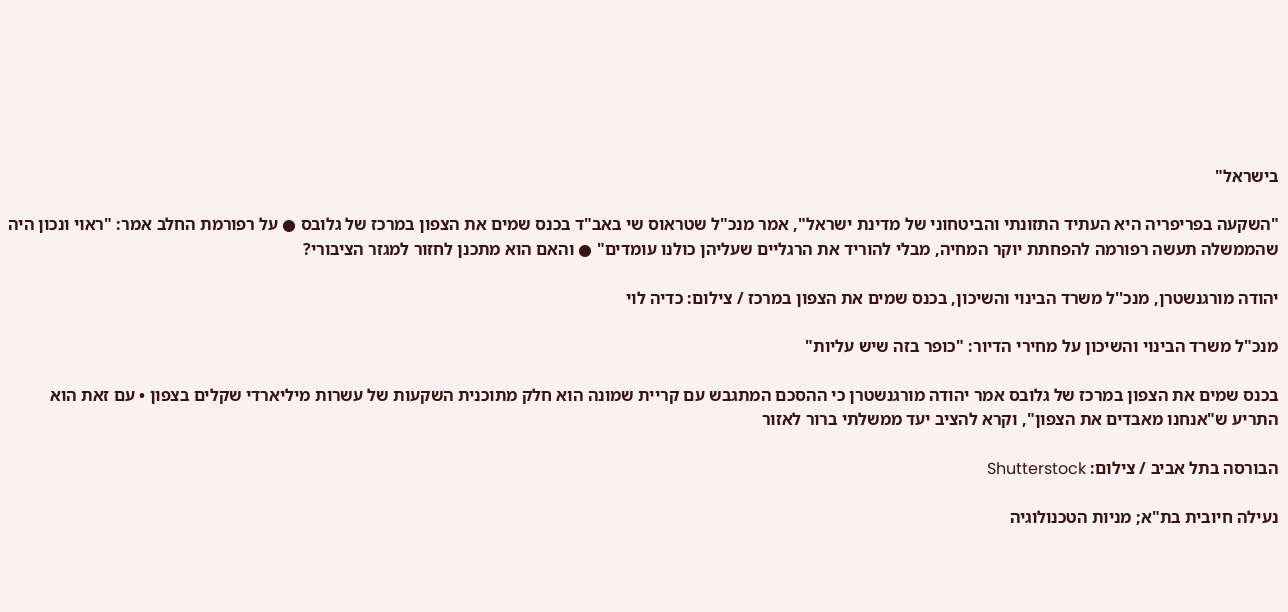בישראל"

"השקעה בפריפריה היא העתיד התזונתי והביטחוני של מדינת ישראל", אמר מנכ"ל שטראוס שי באב"ד בכנס שמים את הצפון במרכז של גלובס ● על רפורמת החלב אמר: "ראוי ונכון היה שהממשלה תעשה רפורמה להפחתת יוקר המחיה, מבלי להוריד את הרגליים שעליהן כולנו עומדים" ● והאם הוא מתכנן לחזור למגזר הציבורי?

יהודה מורגנשטרן, מנכ''ל משרד הבינוי והשיכון, בכנס שמים את הצפון במרכז / צילום: כדיה לוי

מנכ"ל משרד הבינוי והשיכון על מחירי הדיור: "כופר בזה שיש עליות"

בכנס שמים את הצפון במרכז של גלובס אמר יהודה מורגנשטרן כי ההסכם המתגבש עם קריית שמונה הוא חלק מתוכנית השקעות של עשרות מיליארדי שקלים בצפון • עם זאת הוא התריע ש"אנחנו מאבדים את הצפון", וקרא להציב יעד ממשלתי ברור לאזור

הבורסה בתל אביב / צילום: Shutterstock

נעילה חיובית בת"א; מניות הטכנולוגיה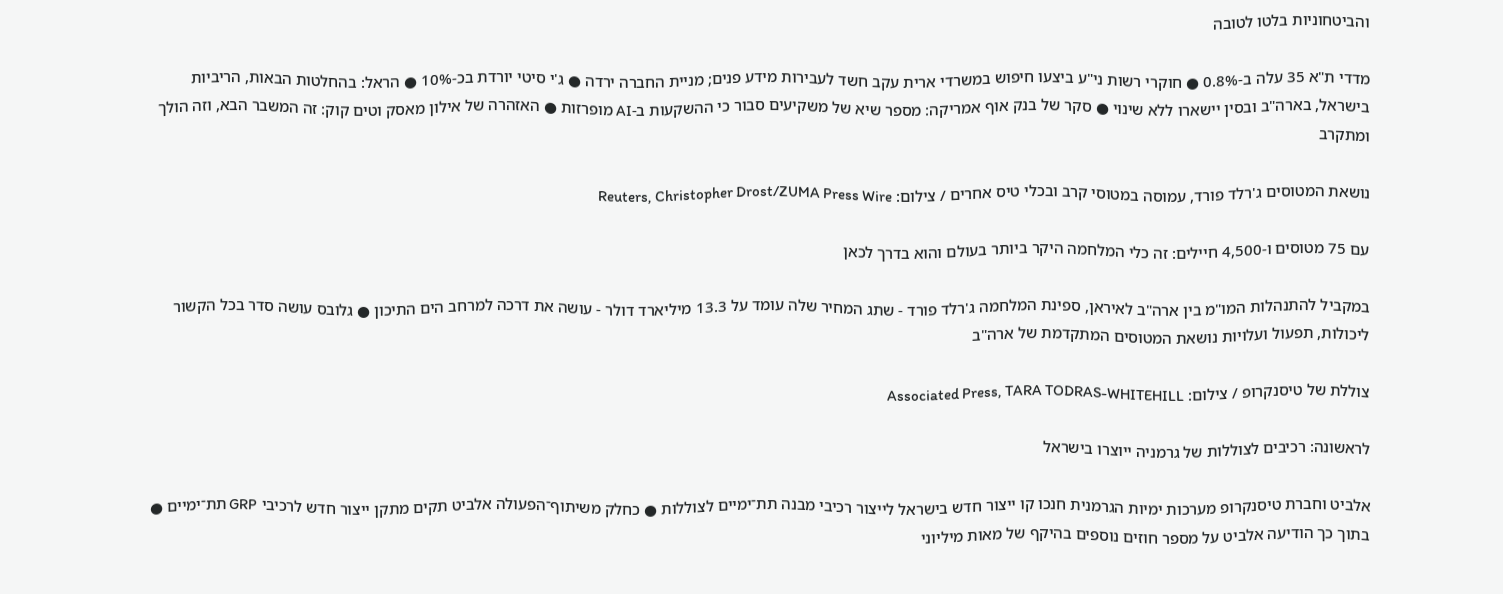והביטחוניות בלטו לטובה

מדדי ת"א 35 עלה ב-0.8% ● חוקרי רשות ני"ע ביצעו חיפוש במשרדי ארית עקב חשד לעבירות מידע פנים; מניית החברה ירדה ● ג'י סיטי יורדת בכ-10% ● הראל: בהחלטות הבאות, הריביות בישראל, בארה"ב ובסין יישארו ללא שינוי ● סקר של בנק אוף אמריקה: מספר שיא של משקיעים סבור כי ההשקעות ב-AI מופרזות ● האזהרה של אילון מאסק וטים קוק: זה המשבר הבא, וזה הולך ומתקרב

נושאת המטוסים ג'רלד פורד, עמוסה במטוסי קרב ובכלי טיס אחרים / צילום: Reuters, Christopher Drost/ZUMA Press Wire

עם 75 מטוסים ו-4,500 חיילים: זה כלי המלחמה היקר ביותר בעולם והוא בדרך לכאן

במקביל להתנהלות המו"מ בין ארה"ב לאיראן, ספינת המלחמה ג'רלד פורד - שתג המחיר שלה עומד על 13.3 מיליארד דולר - עושה את דרכה למרחב הים התיכון ● גלובס עושה סדר בכל הקשור ליכולות, תפעול ועלויות נושאת המטוסים המתקדמת של ארה"ב

צוללת של טיסנקרופ / צילום: Associated Press, TARA TODRAS-WHITEHILL

לראשונה: רכיבים לצוללות של גרמניה ייוצרו בישראל

אלביט וחברת טיסנקרופ מערכות ימיות הגרמנית חנכו קו ייצור חדש בישראל לייצור רכיבי מבנה תת־ימיים לצוללות ● כחלק משיתוף־הפעולה אלביט תקים מתקן ייצור חדש לרכיבי GRP תת־ימיים ● בתוך כך הודיעה אלביט על מספר חוזים נוספים בהיקף של מאות מיליוני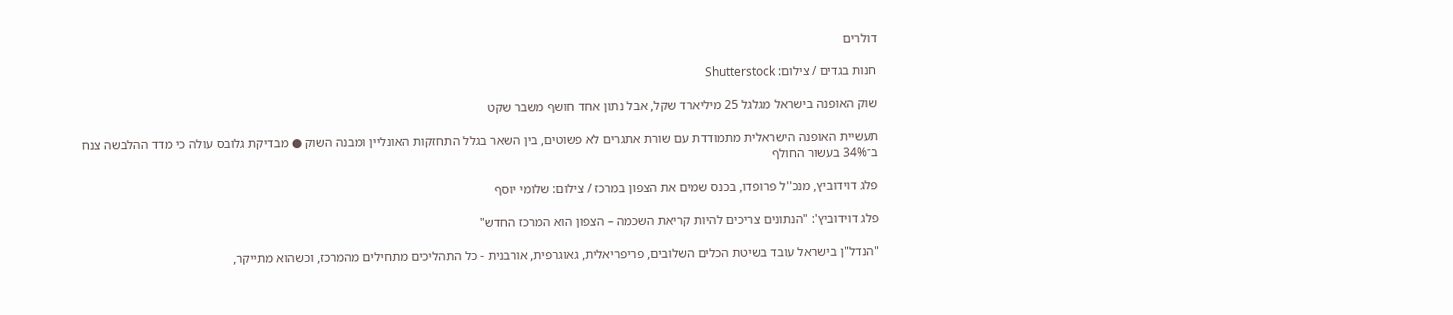דולרים

חנות בגדים / צילום: Shutterstock

שוק האופנה בישראל מגלגל 25 מיליארד שקל, אבל נתון אחד חושף משבר שקט

תעשיית האופנה הישראלית מתמודדת עם שורת אתגרים לא פשוטים, בין השאר בגלל התחזקות האונליין ומבנה השוק ● מבדיקת גלובס עולה כי מדד ההלבשה צנח ב־34% בעשור החולף

פלג דוידוביץ, מנכ''ל פרופדו, בכנס שמים את הצפון במרכז / צילום: שלומי יוסף

פלג דוידוביץ': "הנתונים צריכים להיות קריאת השכמה – הצפון הוא המרכז החדש"

"הנדל"ן בישראל עובד בשיטת הכלים השלובים, פריפריאלית, גאוגרפית, אורבנית - כל התהליכים מתחילים מהמרכז, וכשהוא מתייקר,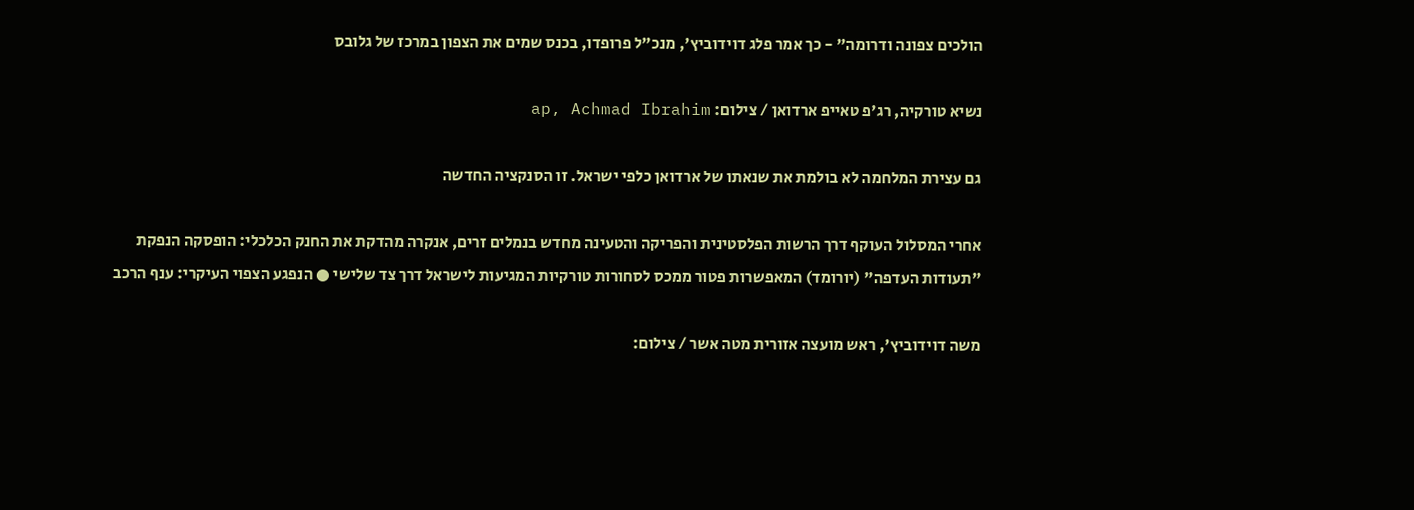הולכים צפונה ודרומה" - כך אמר פלג דוידוביץ', מנכ"ל פרופדו, בכנס שמים את הצפון במרכז של גלובס

נשיא טורקיה, רג'פ טאייפ ארדואן / צילום: ap, Achmad Ibrahim

גם עצירת המלחמה לא בולמת את שנאתו של ארדואן כלפי ישראל. זו הסנקציה החדשה

אחרי המסלול העוקף דרך הרשות הפלסטינית והפריקה והטעינה מחדש בנמלים זרים, אנקרה מהדקת את החנק הכלכלי: הופסקה הנפקת "תעודות העדפה" (יורומד) המאפשרות פטור ממכס לסחורות טורקיות המגיעות לישראל דרך צד שלישי ● הנפגע הצפוי העיקרי: ענף הרכב

משה דוידוביץ', ראש מועצה אזורית מטה אשר / צילום: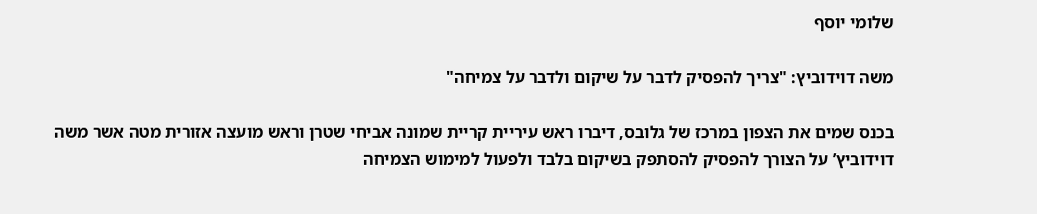שלומי יוסף

משה דוידוביץ: "צריך להפסיק לדבר על שיקום ולדבר על צמיחה"

בכנס שמים את הצפון במרכז של גלובס, דיברו ראש עיריית קריית שמונה אביחי שטרן וראש מועצה אזורית מטה אשר משה דוידוביץ’ על הצורך להפסיק להסתפק בשיקום בלבד ולפעול למימוש הצמיחה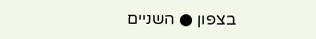בצפון ● השניים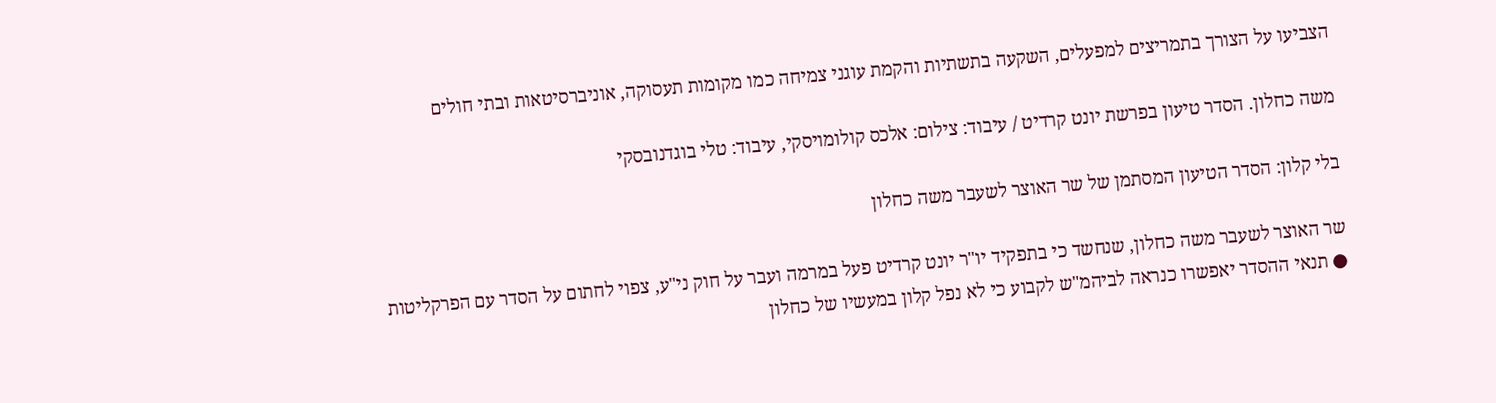הצביעו על הצורך בתמריצים למפעלים, השקעה בתשתיות והקמת עוגני צמיחה כמו מקומות תעסוקה, אוניברסיטאות ובתי חולים

משה כחלון. הסדר טיעון בפרשת יונט קרדיט / עיבוד: צילום: אלכס קולומויסקי, עיבוד: טלי בוגדנובסקי

בלי קלון: הסדר הטיעון המסתמן של שר האוצר לשעבר משה כחלון

שר האוצר לשעבר משה כחלון, שנחשד כי בתפקיד יו"ר יונט קרדיט פעל במרמה ועבר על חוק ני"ע, צפוי לחתום על הסדר עם הפרקליטות ● תנאי ההסדר יאפשרו כנראה לביהמ"ש לקבוע כי לא נפל קלון במעשיו של כחלון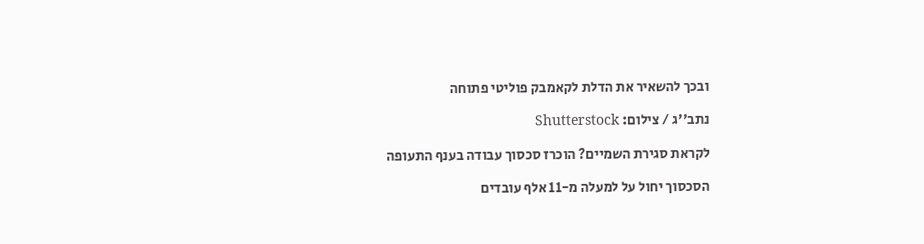ובכך להשאיר את הדלת לקאמבק פוליטי פתוחה

נתב''ג / צילום: Shutterstock

לקראת סגירת השמיים? הוכרז סכסוך עבודה בענף התעופה

הסכסוך יחול על למעלה מ-11 אלף עובדים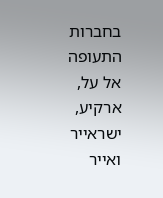בחברות התעופה אל על, ארקיע, ישראייר ואייר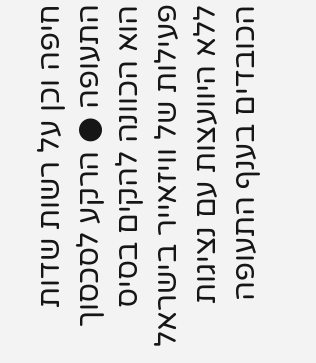חיפה וכן על רשות שדות התעופה ● הרקע לסכסוך הוא הכוונה להקים בסיס פעילות של וויזאייר בישראל ללא היוועצות עם נציגות הכובדים בענף התעופה